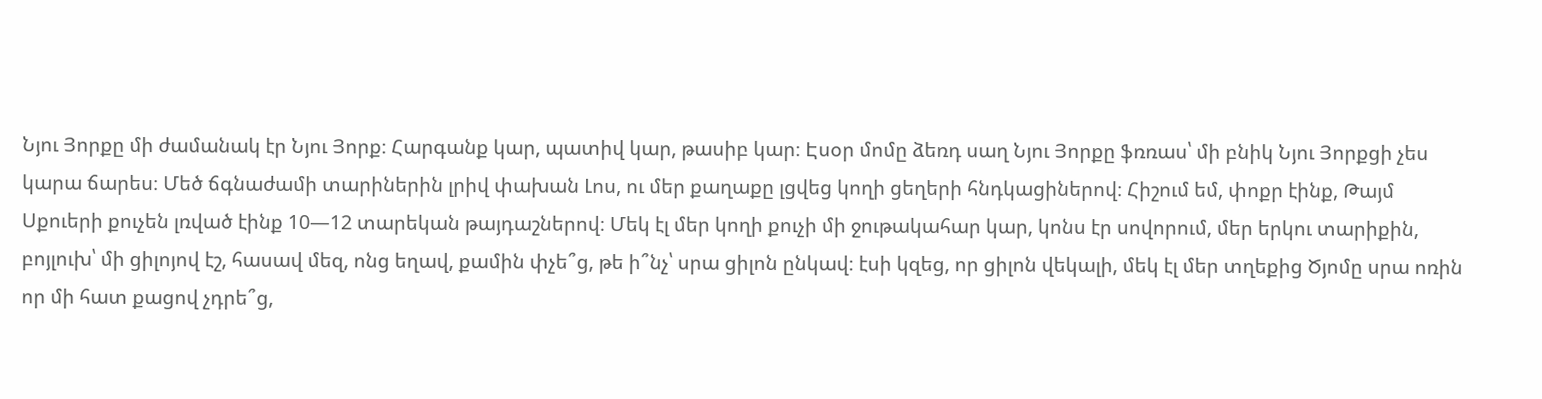Նյու Յորքը մի ժամանակ էր Նյու Յորք։ Հարգանք կար, պատիվ կար, թասիբ կար։ Էսօր մոմը ձեռդ սաղ Նյու Յորքը ֆռռաս՝ մի բնիկ Նյու Յորքցի չես կարա ճարես։ Մեծ ճգնաժամի տարիներին լրիվ փախան Լոս, ու մեր քաղաքը լցվեց կողի ցեղերի հնդկացիներով։ Հիշում եմ, փոքր էինք, Թայմ Սքուերի քուչեն լռված էինք 10—12 տարեկան թայդաշներով։ Մեկ էլ մեր կողի քուչի մի ջութակահար կար, կոնս էր սովորում, մեր երկու տարիքին, բոյլուխ՝ մի ցիլոյով էշ, հասավ մեզ, ոնց եղավ, քամին փչե՞ց, թե ի՞նչ՝ սրա ցիլոն ընկավ։ էսի կզեց, որ ցիլոն վեկալի, մեկ էլ մեր տղեքից Ծյոմը սրա ոռին որ մի հատ քացով չդրե՞ց,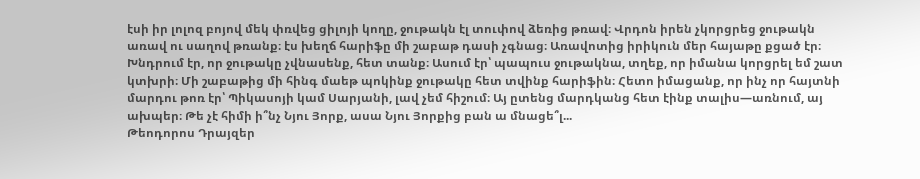էսի իր լոլոզ բոյով մեկ փռվեց ցիլոյի կողը, ջութակն էլ տուփով ձեռից թռավ։ Վրդոն իրեն չկորցրեց ջութակն առավ ու սաղով թռանք։ էս խեղճ հարիֆը մի շաբաթ դասի չգնաց։ Առավոտից իրիկուն մեր հայաթը քցած էր։ Խնդրում էր, որ ջութակը չվնասենք, հետ տանք։ Ասում էր՝ պապուս ջութակնա, տղեք, որ իմանա կորցրել եմ շատ կտխրի։ Մի շաբաթից մի հինգ մաեթ պոկինք ջութակը հետ տվինք հարիֆին։ Հետո իմացանք, որ ինչ որ հայտնի մարդու թոռ էր՝ Պիկասոյի կամ Սարյանի, լավ չեմ հիշում։ Այ ըտենց մարդկանց հետ էինք տալիս—առնում, այ ախպեր։ Թե չէ հիմի ի՞նչ Նյու Յորք, ասա Նյու Յորքից բան ա մնացե՞լ...
Թեոդորոս Դրայզեր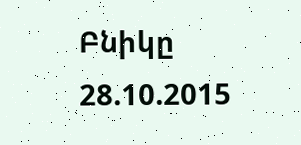Բնիկը
28.10.2015